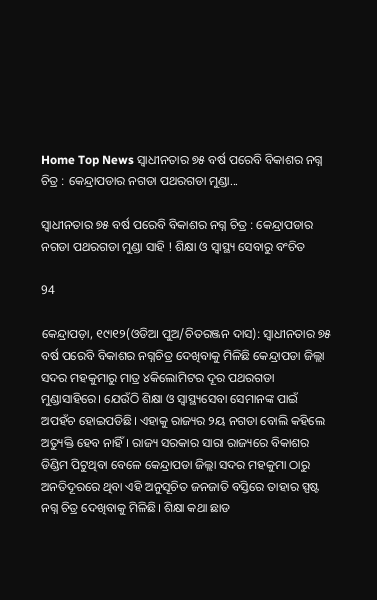Home Top News ସ୍ୱାଧୀନତାର ୭୫ ବର୍ଷ ପରେବି ବିକାଶର ନଗ୍ନ ଚିତ୍ର : କେନ୍ଦ୍ରାପଡାର ନଗଡା ପଥରଗଡା ମୁଣ୍ଡା...

ସ୍ୱାଧୀନତାର ୭୫ ବର୍ଷ ପରେବି ବିକାଶର ନଗ୍ନ ଚିତ୍ର : କେନ୍ଦ୍ରାପଡାର ନଗଡା ପଥରଗଡା ମୁଣ୍ଡା ସାହି ! ଶିକ୍ଷା ଓ ସ୍ୱାସ୍ଥ୍ୟ ସେବାରୁ ବଂଚିତ

94

କେନ୍ଦ୍ରାପଡ଼ା, ୧୯ା୧୨(ଓଡିଆ ପୁଅ/ଚିତରଞ୍ଜନ ଦାସ): ସ୍ୱାଧୀନତାର ୭୫ ବର୍ଷ ପରେବି ବିକାଶର ନଗ୍ନଚିତ୍ର ଦେଖିବାକୁ ମିଳିଛି କେନ୍ଦ୍ରାପଡା ଜିଲ୍ଲା ସଦର ମହକୁମାରୁ ମାତ୍ର ୪କିଲୋମିଟର ଦୂର ପଥରଗଡା ମୁଣ୍ଡାସାହିରେ। ଯେଉଁଠି ଶିକ୍ଷା ଓ ସ୍ୱାସ୍ଥ୍ୟସେବା ସେମାନଙ୍କ ପାଇଁ ଅପହଁଚ ହୋଇପଡିଛି। ଏହାକୁ ରାଜ୍ୟର ୨ୟ ନଗଡା ବୋଲି କହିଲେ ଅତ୍ୟୁକ୍ତି ହେବ ନାହିଁ। ରାଜ୍ୟ ସରକାର ସାରା ରାଜ୍ୟରେ ବିକାଶର ଡିଣ୍ଡିମ ପିଟୁଥିବା ବେଳେ କେନ୍ଦ୍ରାପଡା ଜିଲ୍ଲା ସଦର ମହକୁମା ଠାରୁ ଅନତିଦୂରରେ ଥିବା ଏହି ଅନୁସୂଚିତ ଜନଜାତି ବସ୍ତିରେ ତାହାର ସ୍ପଷ୍ଟ ନଗ୍ନ ଚିତ୍ର ଦେଖିବାକୁ ମିଳିଛି। ଶିକ୍ଷା କଥା ଛାଡ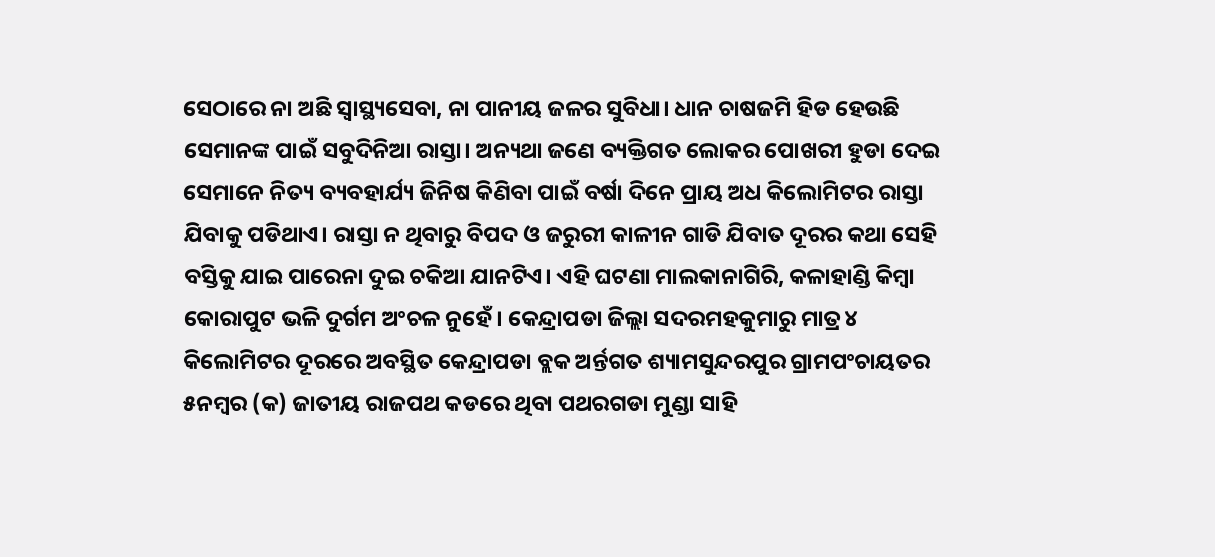ସେଠାରେ ନା ଅଛି ସ୍ୱାସ୍ଥ୍ୟସେବା, ନା ପାନୀୟ ଜଳର ସୁବିଧା। ଧାନ ଚାଷଜମି ହିଡ ହେଉଛି ସେମାନଙ୍କ ପାଇଁ ସବୁଦିନିଆ ରାସ୍ତା। ଅନ୍ୟଥା ଜଣେ ବ୍ୟକ୍ତିଗତ ଲୋକର ପୋଖରୀ ହୁଡା ଦେଇ ସେମାନେ ନିତ୍ୟ ବ୍ୟବହାର୍ଯ୍ୟ ଜିନିଷ କିଣିବା ପାଇଁ ବର୍ଷା ଦିନେ ପ୍ରାୟ ଅଧ କିଲୋମିଟର ରାସ୍ତା ଯିବାକୁ ପଡିଥାଏ। ରାସ୍ତା ନ ଥିବାରୁ ବିପଦ ଓ ଜରୁରୀ କାଳୀନ ଗାଡି ଯିବାତ ଦୂରର କଥା ସେହି ବସ୍ତିକୁ ଯାଇ ପାରେନା ଦୁଇ ଚକିଆ ଯାନଟିଏ। ଏହି ଘଟଣା ମାଲକାନାଗିରି, କଳାହାଣ୍ଡି କିମ୍ବା କୋରାପୁଟ ଭଳି ଦୁର୍ଗମ ଅଂଚଳ ନୁହେଁ। କେନ୍ଦ୍ରାପଡା ଜିଲ୍ଲା ସଦରମହକୁମାରୁ ମାତ୍ର ୪ କିଲୋମିଟର ଦୂରରେ ଅବସ୍ଥିତ କେନ୍ଦ୍ରାପଡା ବ୍ଲକ ଅର୍ନ୍ତଗତ ଶ୍ୟାମସୁନ୍ଦରପୁର ଗ୍ରାମପଂଚାୟତର ୫ନମ୍ବର (କ) ଜାତୀୟ ରାଜପଥ କଡରେ ଥିବା ପଥରଗଡା ମୁଣ୍ଡା ସାହି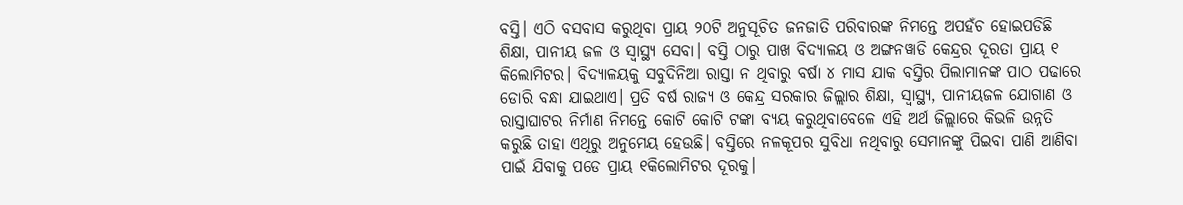ବସ୍ତି। ଏଠି ବସବାସ କରୁଥିବା ପ୍ରାୟ ୨୦ଟି ଅନୁସୂଚିତ ଜନଜାତି ପରିବାରଙ୍କ ନିମନ୍ତେ ଅପହଁଚ ହୋଇପଡିଛି ଶିକ୍ଷା, ପାନୀୟ ଜଳ ଓ ସ୍ୱାସ୍ଥ୍ୟ ସେବା। ବସ୍ତି ଠାରୁ ପାଖ ବିଦ୍ୟାଳୟ ଓ ଅଙ୍ଗନୱାଡି କେନ୍ଦ୍ରର ଦୂରତା ପ୍ରାୟ ୧ କିଲୋମିଟର। ବିଦ୍ୟାଳୟକୁ ସବୁଦିନିଆ ରାସ୍ତା ନ ଥିବାରୁ ବର୍ଷା ୪ ମାସ ଯାକ ବସ୍ତିର ପିଲାମାନଙ୍କ ପାଠ ପଢାରେ ଡୋରି ବନ୍ଧା ଯାଇଥାଏ। ପ୍ରତି ବର୍ଷ ରାଜ୍ୟ ଓ କେନ୍ଦ୍ର ସରକାର ଜିଲ୍ଲାର ଶିକ୍ଷା, ସ୍ୱାସ୍ଥ୍ୟ, ପାନୀୟଜଳ ଯୋଗାଣ ଓ ରାସ୍ତାଘାଟର ନିର୍ମାଣ ନିମନ୍ତେ କୋଟି କୋଟି ଟଙ୍କା ବ୍ୟୟ କରୁଥିବାବେଳେ ଏହି ଅର୍ଥ ଜିଲ୍ଲାରେ କିଭଳି ଉନ୍ନତି କରୁଛି ତାହା ଏଥିରୁ ଅନୁମେୟ ହେଉଛି। ବସ୍ତିରେ ନଳକୂପର ସୁବିଧା ନଥିବାରୁ ସେମାନଙ୍କୁ ପିଇବା ପାଣି ଆଣିବା ପାଇଁ ଯିବାକୁ ପଡେ ପ୍ରାୟ ୧କିଲୋମିଟର ଦୂରକୁ।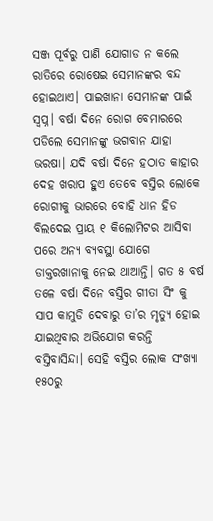ସଞ୍ଜ ପୂର୍ବରୁ ପାଣି ଯୋଗାଡ ନ କଲେ ରାତିରେ ରୋଷେଇ ସେମାନଙ୍କର ବନ୍ଦ ହୋଇଥାଏ। ପାଇଖାନା ସେମାନଙ୍କ ପାଇଁ ସ୍ୱପ୍ନ। ବର୍ଷା ଦିନେ ରୋଗ ବେମାରରେ ପଡିଲେ ସେମାନଙ୍କୁ ଭଗବାନ ଯାହା ଭରଷା। ଯଦି ବର୍ଷା ଦିନେ ହଠାତ କାହାର ଦେହ ଖରାପ ହୁଏ ତେବେ ବସ୍ତିର ଲୋକେ ରୋଗୀକୁ ଭାରରେ ବୋହି ଧାନ ହିଡ ବିଲଦେଇ ପ୍ରାୟ ୧ କିଲୋମିଟର ଆସିବା ପରେ ଅନ୍ୟ ବ୍ୟବସ୍ଥା ଯୋଗେ ଡାକ୍ତରଖାନାକୁ ନେଇ ଥାଆନ୍ତି। ଗତ ୫ ବର୍ଷ ତଳେ ବର୍ଷା ଦିନେ ବସ୍ତିର ଗୀତା ସିଂ କୁ ସାପ କାମୁଡି ଦେବାରୁ ତା’ର ମୃତ୍ୟୁ ହୋଇ ଯାଇଥିବାର ଅଭିଯୋଗ କରନ୍ତି ବସ୍ତିବାସିନ୍ଦା। ସେହି ବସ୍ତିର ଲୋକ ସଂଖ୍ୟା ୧୫୦ରୁ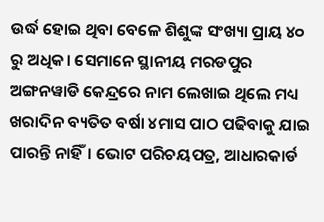ଉର୍ଦ୍ଧ ହୋଇ ଥିବା ବେଳେ ଶିଶୁଙ୍କ ସଂଖ୍ୟା ପ୍ରାୟ ୪୦ ରୁ ଅଧିକ। ସେମାନେ ସ୍ଥାନୀୟ ମରଡପୁର ଅଙ୍ଗନୱାଡି କେନ୍ଦ୍ରରେ ନାମ ଲେଖାଇ ଥିଲେ ମଧ୍ୟ ଖରାଦିନ ବ୍ୟତିତ ବର୍ଷା ୪ମାସ ପାଠ ପଢିବାକୁ ଯାଇ ପାରନ୍ତି ନାହିଁ। ଭୋଟ ପରିଚୟପତ୍ର, ଆଧାରକାର୍ଡ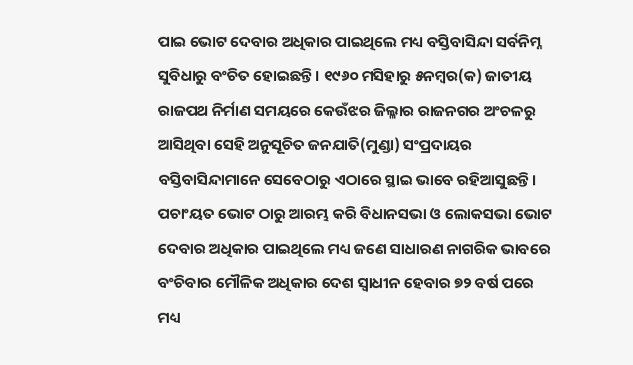ପାଇ ଭୋଟ ଦେବାର ଅଧିକାର ପାଇଥିଲେ ମଧ୍ୟ ବସ୍ତିବାସିନ୍ଦା ସର୍ବନିମ୍ନ ସୁବିଧାରୁ ବଂଚିତ ହୋଇଛନ୍ତି। ୧୯୬୦ ମସିହାରୁ ୫ନମ୍ବର(କ) ଜାତୀୟ ରାଜପଥ ନିର୍ମାଣ ସମୟରେ କେଉଁଝର ଜିଲ୍ଳାର ରାଜନଗର ଅଂଚଳରୁ ଆସିଥିବା ସେହି ଅନୁସୂଚିତ ଜନଯାତି(ମୁଣ୍ଡା) ସଂପ୍ରଦାୟର ବସ୍ତିବାସିନ୍ଦାମାନେ ସେବେଠାରୁ ଏଠାରେ ସ୍ଥାଇ ଭାବେ ରହିଆସୁଛନ୍ତି। ପଚାଂୟତ ଭୋଟ ଠାରୁ ଆରମ୍ଭ କରି ବିଧାନସଭା ଓ ଲୋକସଭା ଭୋଟ ଦେବାର ଅଧିକାର ପାଇଥିଲେ ମଧ୍ୟ ଜଣେ ସାଧାରଣ ନାଗରିକ ଭାବରେ ବଂଚିବାର ମୌଳିକ ଅଧିକାର ଦେଶ ସ୍ୱାଧୀନ ହେବାର ୭୨ ବର୍ଷ ପରେ ମଧ୍ୟ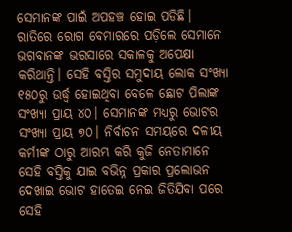ସେମାନଙ୍କ ପାଇଁ ଅପହଞ୍ଚ ହୋଇ ପଡିଛି। ରାତିରେ ରୋଗ ବେମାରରେ ପଡ଼ିଲେ ସେମାନେ ଭଗବାନଙ୍କ ଭରସାରେ ସକାଳକୁ ଅପେକ୍ଷା କରିଥାନ୍ତି। ସେହି ବସ୍ତିର ସମୁଦାୟ ଲୋକ ସଂଖ୍ୟା ୧୫୦ରୁ ଉର୍ଦ୍ଧ୍ୱ ହୋଇଥିବା ବେଳେ ଛୋଟ ପିଲାଙ୍କ ସଂଖ୍ୟା ପ୍ରାୟ ୪୦। ସେମାନଙ୍କ ମଧ୍ୟରୁ ଭୋଟର ସଂଖ୍ୟା ପ୍ରାୟ ୭୦। ନିର୍ବାଚନ ସମୟରେ ଦଳୀୟ କର୍ମୀଙ୍କ ଠାରୁ ଆରମ୍ଭ କରି କୁଜି ନେତାମାନେ ସେହି ବସ୍ତିକୁ ଯାଇ ବଭିନ୍ନ ପ୍ରକାର ପ୍ରଲୋଭନ ଦେଖାଇ ଭୋଟ ହାତେଇ ନେଇ ଜିତିଯିବା ପରେ ସେହି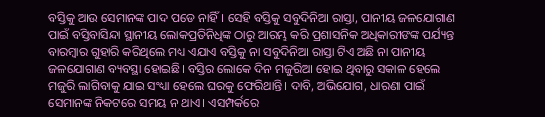ବସ୍ତିକୁ ଆଉ ସେମାନଙ୍କ ପାଦ ପଡେ ନାହିଁ। ସେହି ବସ୍ତିକୁ ସବୁଦିନିଆ ରାସ୍ତା, ପାନୀୟ ଜଳଯୋଗାଣ ପାଇଁ ବସ୍ତିବାସିନ୍ଦା ସ୍ଥାନୀୟ ଲୋକପ୍ରତିନିଧିଙ୍କ ଠାରୁ ଆରମ୍ଭ କରି ପ୍ରଶାସନିକ ଅଧିକାରୀଙଙ୍କ ପର୍ଯ୍ୟନ୍ତ ବାରମ୍ବାର ଗୁହାରି କରିଥିଲେ ମଧ୍ୟ ଏଯାଏ ବସ୍ତିକୁ ନା ସବୁଦିନିଆ ରାସ୍ତା ଟିଏ ଅଛି ନା ପାନୀୟ ଜଳଯୋଗାଣ ବ୍ୟବସ୍ଥା ହୋଇଛି। ବସ୍ତିର ଲୋକେ ଦିନ ମଜୁରିଆ ହୋଇ ଥିବାରୁ ସକାଳ ହେଲେ ମଜୁରି ଲାଗିବାକୁ ଯାଇ ସଂଧ୍ୟା ହେଲେ ଘରକୁ ଫେରିଥାନ୍ତି। ଦାବି, ଅଭିଯୋଗ, ଧାରଣା ପାଇଁ ସେମାନଙ୍କ ନିକଟରେ ସମୟ ନ ଥାଏ। ଏସମ୍ପର୍କରେ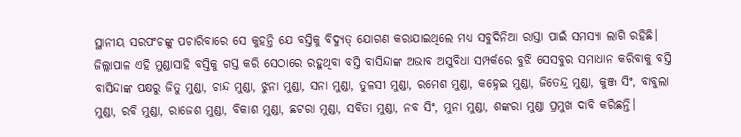ସ୍ଥାନୀୟ ସରପଂଚଙ୍କୁ ପଚାରିବାରେ ସେ କୁହନ୍ତି ଯେ ବସ୍ତିକୁ ବିଦ୍ୟୁତ୍ ଯୋଗଣ କରାଯାଇଥିଲେ ମଧ୍ୟ ସବୁଦିନିଆ ରାସ୍ତା ପାଇଁ ସମସ୍ୟା ଲାଗି ରହିଛି। ଜିଲ୍ଲାପାଳ ଏହି ମୁଣ୍ଡାସାହି ବସ୍ତିକୁ ଗସ୍ତ କରି ସେଠାରେ ରହୁଥିବା ବସ୍ତି ବାସିନ୍ଦାଙ୍କ ଅଭାବ ଅସୁବିଧା ସମ୍ପର୍କରେ ବୁଝି ସେସବୁର ସମାଧାନ କରିବାକୁ ବସ୍ତି ବାସିନ୍ଦାଙ୍କ ପକ୍ଷରୁ ଜିତୁ ମୁଣ୍ଡା, ଚାନ୍ଦ ମୁଣ୍ଡା, ଝୁନା ମୁଣ୍ଡା, ସନା ମୁଣ୍ଡା, ତୁଳସୀ ମୁଣ୍ଡା, ରମେଶ ମୁଣ୍ଡା, କହ୍ନେଇ ମୁଣ୍ଡା, ଜିତେନ୍ଦ୍ର ମୁଣ୍ଡା, କୁଞ୍ଜ ସିଂ, ବାବୁଲା ମୁଣ୍ଡା, ରବି ମୁଣ୍ଡା, ରାଜେଶ ମୁଣ୍ଡା, ବିକାଶ ମୁଣ୍ଡା, ଛଟରା ମୁଣ୍ଡା, ସବିତା ମୁଣ୍ଡା, ନବ ସିଂ, ମୁନା ମୁଣ୍ଡା, ଶଙ୍କରା ମୁଣ୍ଡା ପ୍ରମୁଖ ଦାବି କରିଛନ୍ତି।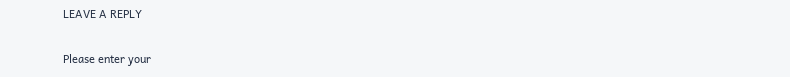LEAVE A REPLY

Please enter your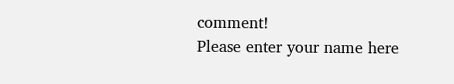comment!
Please enter your name here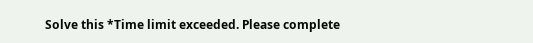Solve this *Time limit exceeded. Please complete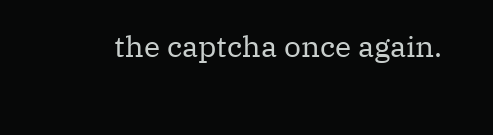the captcha once again.